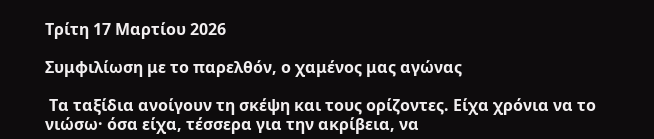Τρίτη 17 Μαρτίου 2026

Συμφιλίωση με το παρελθόν, ο χαμένος μας αγώνας

 Τα ταξίδια ανοίγουν τη σκέψη και τους ορίζοντες. Είχα χρόνια να το νιώσω· όσα είχα, τέσσερα για την ακρίβεια, να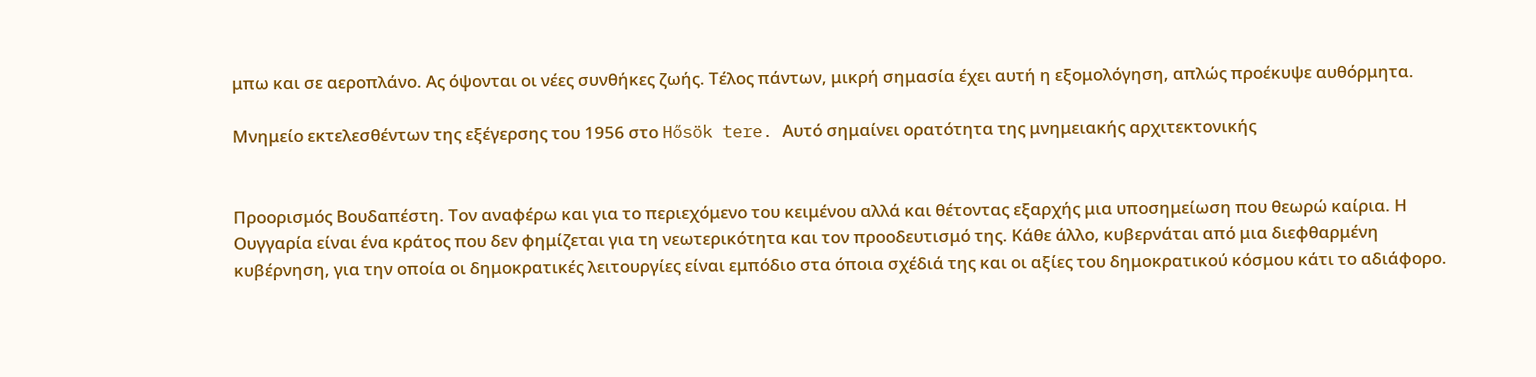μπω και σε αεροπλάνο. Ας όψονται οι νέες συνθήκες ζωής. Τέλος πάντων, μικρή σημασία έχει αυτή η εξομολόγηση, απλώς προέκυψε αυθόρμητα.

Μνημείο εκτελεσθέντων της εξέγερσης του 1956 στο Hősök tere. Αυτό σημαίνει ορατότητα της μνημειακής αρχιτεκτονικής


Προορισμός Βουδαπέστη. Τον αναφέρω και για το περιεχόμενο του κειμένου αλλά και θέτοντας εξαρχής μια υποσημείωση που θεωρώ καίρια. Η Ουγγαρία είναι ένα κράτος που δεν φημίζεται για τη νεωτερικότητα και τον προοδευτισμό της. Κάθε άλλο, κυβερνάται από μια διεφθαρμένη κυβέρνηση, για την οποία οι δημοκρατικές λειτουργίες είναι εμπόδιο στα όποια σχέδιά της και οι αξίες του δημοκρατικού κόσμου κάτι το αδιάφορο.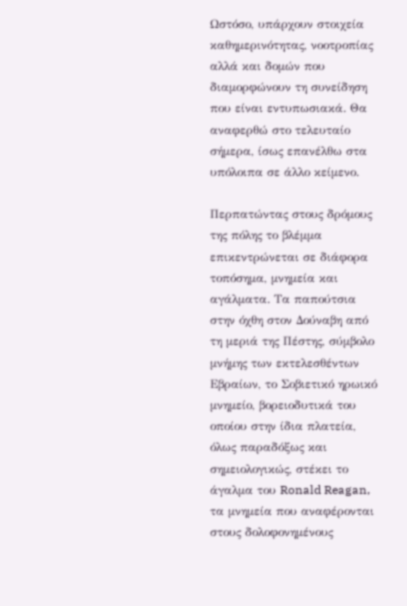Ωστόσο, υπάρχουν στοιχεία καθημερινότητας, νοοτροπίας αλλά και δομών που διαμορφώνουν τη συνείδηση που είναι εντυπωσιακά. Θα αναφερθώ στο τελευταίο σήμερα, ίσως επανέλθω στα υπόλοιπα σε άλλο κείμενο.

Περπατώντας στους δρόμους της πόλης το βλέμμα επικεντρώνεται σε διάφορα τοπόσημα, μνημεία και αγάλματα. Τα παπούτσια στην όχθη στον Δούναβη από τη μεριά της Πέστης, σύμβολο μνήμης των εκτελεσθέντων Εβραίων, το Σοβιετικό ηρωικό μνημείο, βορειοδυτικά του οποίου στην ίδια πλατεία, όλως παραδόξως και σημειολογικώς, στέκει το άγαλμα του Ronald Reagan, τα μνημεία που αναφέρονται στους δολοφονημένους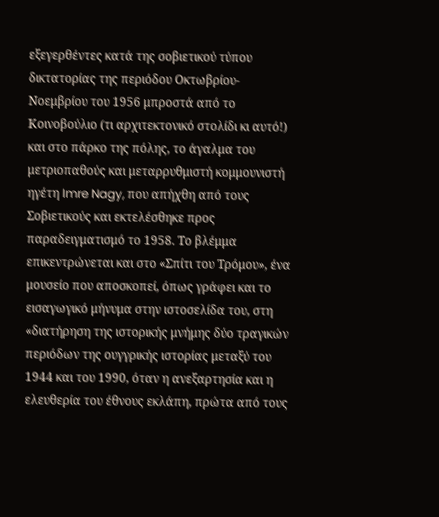εξεγερθέντες κατά της σοβιετικού τύπου δικτατορίας της περιόδου Οκτωβρίου-Νοεμβρίου του 1956 μπροστά από το Κοινοβούλιο (τι αρχιτεκτονικό στολίδι κι αυτό!) και στο πάρκο της πόλης, το άγαλμα του μετριοπαθούς και μεταρρυθμιστή κομμουνιστή ηγέτη Imre Nagy, που απήχθη από τους Σοβιετικούς και εκτελέσθηκε προς παραδειγματισμό το 1958. Το βλέμμα επικεντρώνεται και στο «Σπίτι του Τρόμου», ένα μουσείο που αποσκοπεί, όπως γράφει και το εισαγωγικό μήνυμα στην ιστοσελίδα του, στη «διατήρηση της ιστορικής μνήμης δύο τραγικών περιόδων της ουγγρικής ιστορίας μεταξύ του 1944 και του 1990, όταν η ανεξαρτησία και η ελευθερία του έθνους εκλάπη, πρώτα από τους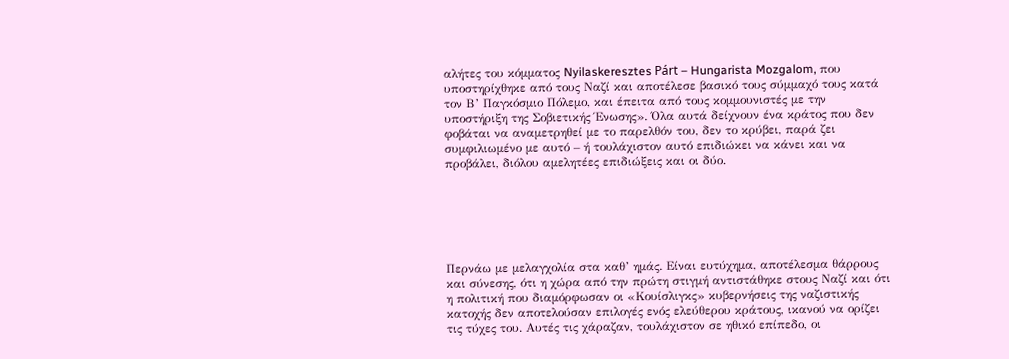αλήτες του κόμματος Nyilaskeresztes Párt – Hungarista Mozgalom, που υποστηρίχθηκε από τους Ναζί και αποτέλεσε βασικό τους σύμμαχό τους κατά τον Β’ Παγκόσμιο Πόλεμο, και έπειτα από τους κομμουνιστές με την υποστήριξη της Σοβιετικής Ένωσης». Όλα αυτά δείχνουν ένα κράτος που δεν φοβάται να αναμετρηθεί με το παρελθόν του, δεν το κρύβει, παρά ζει συμφιλιωμένο με αυτό – ή τουλάχιστον αυτό επιδιώκει να κάνει και να προβάλει, διόλου αμελητέες επιδιώξεις και οι δύο.






Περνάω με μελαγχολία στα καθ’ ημάς. Είναι ευτύχημα, αποτέλεσμα θάρρους και σύνεσης, ότι η χώρα από την πρώτη στιγμή αντιστάθηκε στους Ναζί και ότι η πολιτική που διαμόρφωσαν οι «Κουίσλιγκς» κυβερνήσεις της ναζιστικής κατοχής δεν αποτελούσαν επιλογές ενός ελεύθερου κράτους, ικανού να ορίζει τις τύχες του. Αυτές τις χάραζαν, τουλάχιστον σε ηθικό επίπεδο, οι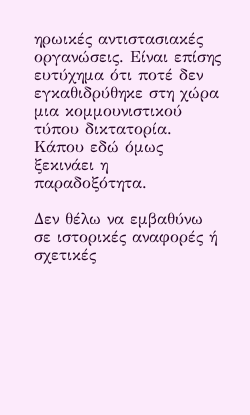ηρωικές αντιστασιακές οργανώσεις. Είναι επίσης ευτύχημα ότι ποτέ δεν εγκαθιδρύθηκε στη χώρα μια κομμουνιστικού τύπου δικτατορία. Κάπου εδώ όμως ξεκινάει η παραδοξότητα.

Δεν θέλω να εμβαθύνω σε ιστορικές αναφορές ή σχετικές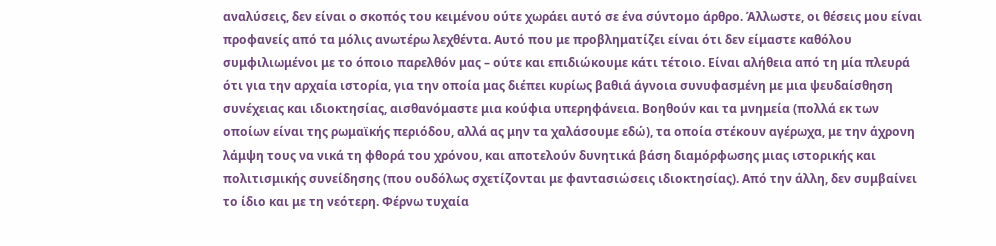αναλύσεις, δεν είναι ο σκοπός του κειμένου ούτε χωράει αυτό σε ένα σύντομο άρθρο. Άλλωστε, οι θέσεις μου είναι προφανείς από τα μόλις ανωτέρω λεχθέντα. Αυτό που με προβληματίζει είναι ότι δεν είμαστε καθόλου συμφιλιωμένοι με το όποιο παρελθόν μας – ούτε και επιδιώκουμε κάτι τέτοιο. Είναι αλήθεια από τη μία πλευρά ότι για την αρχαία ιστορία, για την οποία μας διέπει κυρίως βαθιά άγνοια συνυφασμένη με μια ψευδαίσθηση συνέχειας και ιδιοκτησίας, αισθανόμαστε μια κούφια υπερηφάνεια. Βοηθούν και τα μνημεία (πολλά εκ των οποίων είναι της ρωμαϊκής περιόδου, αλλά ας μην τα χαλάσουμε εδώ), τα οποία στέκουν αγέρωχα, με την άχρονη λάμψη τους να νικά τη φθορά του χρόνου, και αποτελούν δυνητικά βάση διαμόρφωσης μιας ιστορικής και πολιτισμικής συνείδησης (που ουδόλως σχετίζονται με φαντασιώσεις ιδιοκτησίας). Από την άλλη, δεν συμβαίνει το ίδιο και με τη νεότερη. Φέρνω τυχαία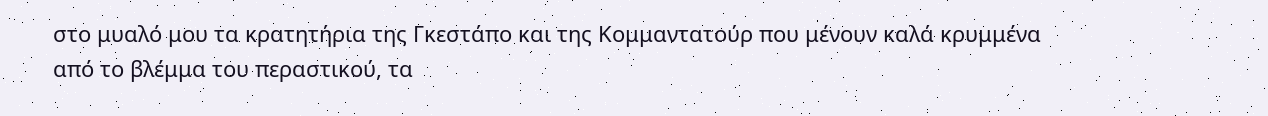στο μυαλό μου τα κρατητήρια της Γκεστάπο και της Κομμαντατούρ που μένουν καλά κρυμμένα από το βλέμμα του περαστικού, τα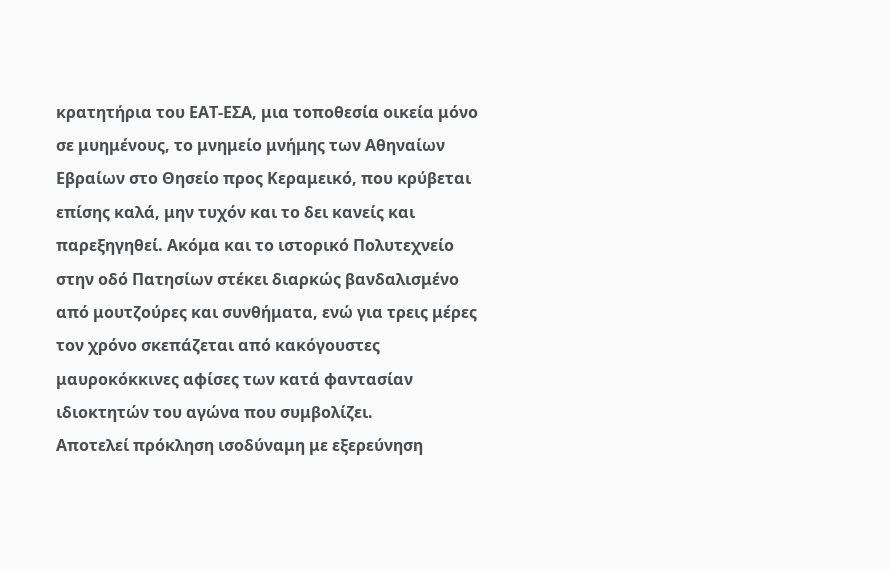κρατητήρια του ΕΑΤ-ΕΣΑ, μια τοποθεσία οικεία μόνο σε μυημένους, το μνημείο μνήμης των Αθηναίων Εβραίων στο Θησείο προς Κεραμεικό, που κρύβεται επίσης καλά, μην τυχόν και το δει κανείς και παρεξηγηθεί. Ακόμα και το ιστορικό Πολυτεχνείο στην οδό Πατησίων στέκει διαρκώς βανδαλισμένο από μουτζούρες και συνθήματα, ενώ για τρεις μέρες τον χρόνο σκεπάζεται από κακόγουστες μαυροκόκκινες αφίσες των κατά φαντασίαν ιδιοκτητών του αγώνα που συμβολίζει.
Αποτελεί πρόκληση ισοδύναμη με εξερεύνηση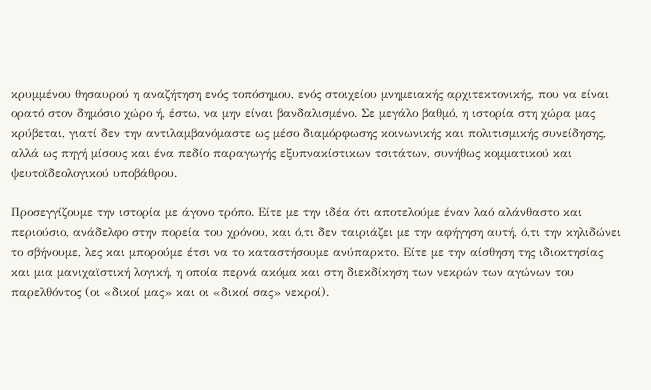κρυμμένου θησαυρού η αναζήτηση ενός τοπόσημου, ενός στοιχείου μνημειακής αρχιτεκτονικής, που να είναι ορατό στον δημόσιο χώρο ή, έστω, να μην είναι βανδαλισμένο. Σε μεγάλο βαθμό, η ιστορία στη χώρα μας κρύβεται, γιατί δεν την αντιλαμβανόμαστε ως μέσο διαμόρφωσης κοινωνικής και πολιτισμικής συνείδησης, αλλά ως πηγή μίσους και ένα πεδίο παραγωγής εξυπνακίστικων τσιτάτων, συνήθως κομματικού και ψευτοϊδεολογικού υποβάθρου.

Προσεγγίζουμε την ιστορία με άγονο τρόπο. Είτε με την ιδέα ότι αποτελούμε έναν λαό αλάνθαστο και περιούσιο, ανάδελφο στην πορεία του χρόνου, και ό,τι δεν ταιριάζει με την αφήγηση αυτή, ό,τι την κηλιδώνει το σβήνουμε, λες και μπορούμε έτσι να το καταστήσουμε ανύπαρκτο. Είτε με την αίσθηση της ιδιοκτησίας και μια μανιχαϊστική λογική, η οποία περνά ακόμα και στη διεκδίκηση των νεκρών των αγώνων του παρελθόντος (οι «δικοί μας» και οι «δικοί σας» νεκροί).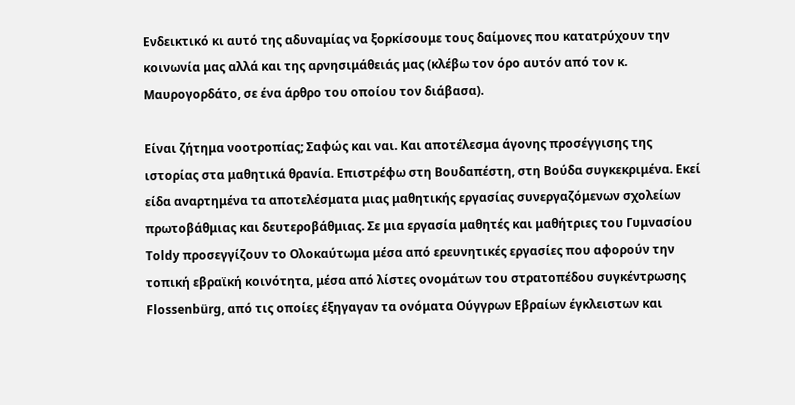Ενδεικτικό κι αυτό της αδυναμίας να ξορκίσουμε τους δαίμονες που κατατρύχουν την κοινωνία μας αλλά και της αρνησιμάθειάς μας (κλέβω τον όρο αυτόν από τον κ. Μαυρογορδάτο, σε ένα άρθρο του οποίου τον διάβασα).

Είναι ζήτημα νοοτροπίας; Σαφώς και ναι. Και αποτέλεσμα άγονης προσέγγισης της ιστορίας στα μαθητικά θρανία. Επιστρέφω στη Βουδαπέστη, στη Βούδα συγκεκριμένα. Εκεί είδα αναρτημένα τα αποτελέσματα μιας μαθητικής εργασίας συνεργαζόμενων σχολείων πρωτοβάθμιας και δευτεροβάθμιας. Σε μια εργασία μαθητές και μαθήτριες του Γυμνασίου Toldy προσεγγίζουν το Ολοκαύτωμα μέσα από ερευνητικές εργασίες που αφορούν την τοπική εβραϊκή κοινότητα, μέσα από λίστες ονομάτων του στρατοπέδου συγκέντρωσης Flossenbürg, από τις οποίες έξηγαγαν τα ονόματα Ούγγρων Εβραίων έγκλειστων και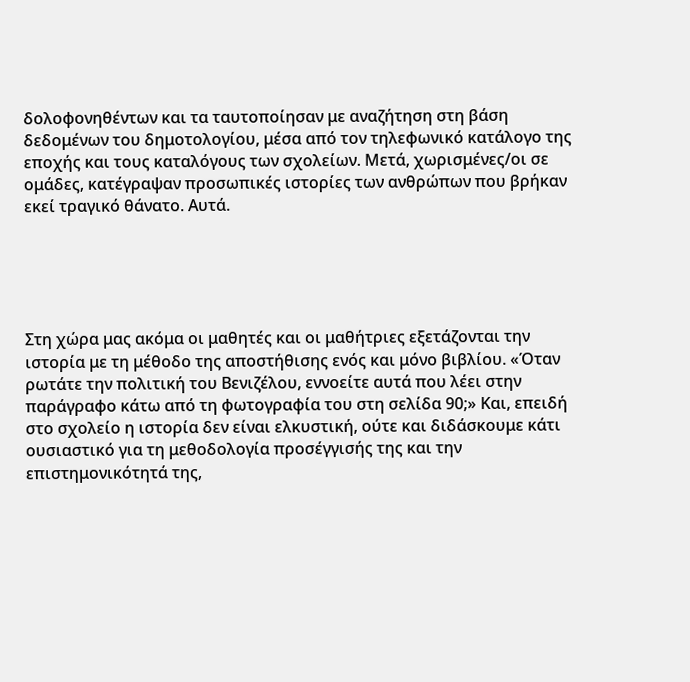δολοφονηθέντων και τα ταυτοποίησαν με αναζήτηση στη βάση δεδομένων του δημοτολογίου, μέσα από τον τηλεφωνικό κατάλογο της εποχής και τους καταλόγους των σχολείων. Μετά, χωρισμένες/οι σε ομάδες, κατέγραψαν προσωπικές ιστορίες των ανθρώπων που βρήκαν εκεί τραγικό θάνατο. Αυτά.





Στη χώρα μας ακόμα οι μαθητές και οι μαθήτριες εξετάζονται την ιστορία με τη μέθοδο της αποστήθισης ενός και μόνο βιβλίου. «Όταν ρωτάτε την πολιτική του Βενιζέλου, εννοείτε αυτά που λέει στην παράγραφο κάτω από τη φωτογραφία του στη σελίδα 90;» Και, επειδή στο σχολείο η ιστορία δεν είναι ελκυστική, ούτε και διδάσκουμε κάτι ουσιαστικό για τη μεθοδολογία προσέγγισής της και την επιστημονικότητά της,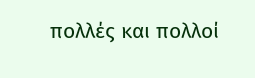πολλές και πολλοί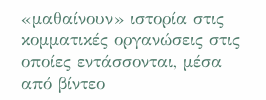«μαθαίνουν» ιστορία στις κομματικές οργανώσεις στις οποίες εντάσσονται, μέσα από βίντεο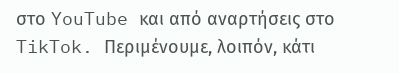στο YouTube και από αναρτήσεις στο TikTok. Περιμένουμε, λοιπόν, κάτι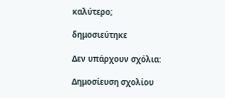καλύτερο;

δημοσιεύτηκε

Δεν υπάρχουν σχόλια:

Δημοσίευση σχολίου